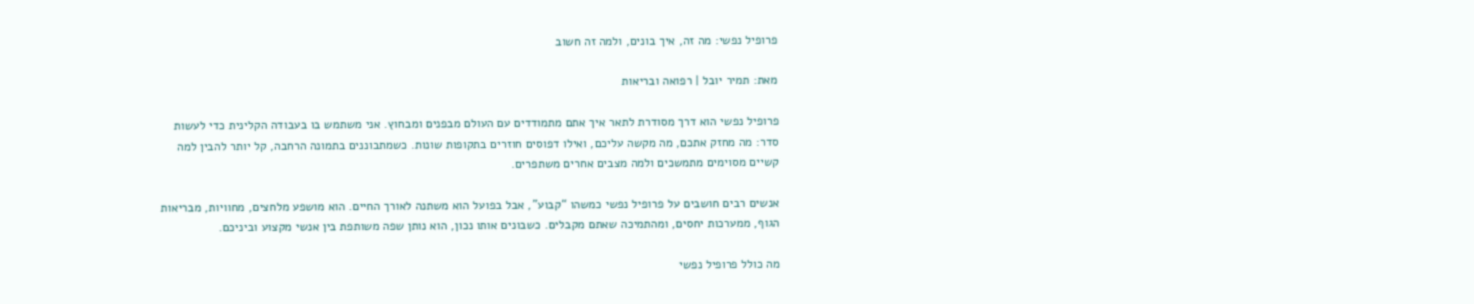פרופיל נפשי: מה זה, איך בונים, ולמה זה חשוב

מאת: תמיר יובל | רפואה ובריאות

פרופיל נפשי הוא דרך מסודרת לתאר איך אתם מתמודדים עם העולם מבפנים ומבחוץ. אני משתמש בו בעבודה הקלינית כדי לעשות סדר: מה מחזק אתכם, מה מקשה עליכם, ואילו דפוסים חוזרים בתקופות שונות. כשמתבוננים בתמונה הרחבה, קל יותר להבין למה קשיים מסוימים מתמשכים ולמה מצבים אחרים משתפרים.

אנשים רבים חושבים על פרופיל נפשי כמשהו “קבוע”, אבל בפועל הוא משתנה לאורך החיים. הוא מושפע מלחצים, מחוויות, מבריאות הגוף, ממערכות יחסים, ומהתמיכה שאתם מקבלים. כשבונים אותו נכון, הוא נותן שפה משותפת בין אנשי מקצוע וביניכם.

מה כולל פרופיל נפשי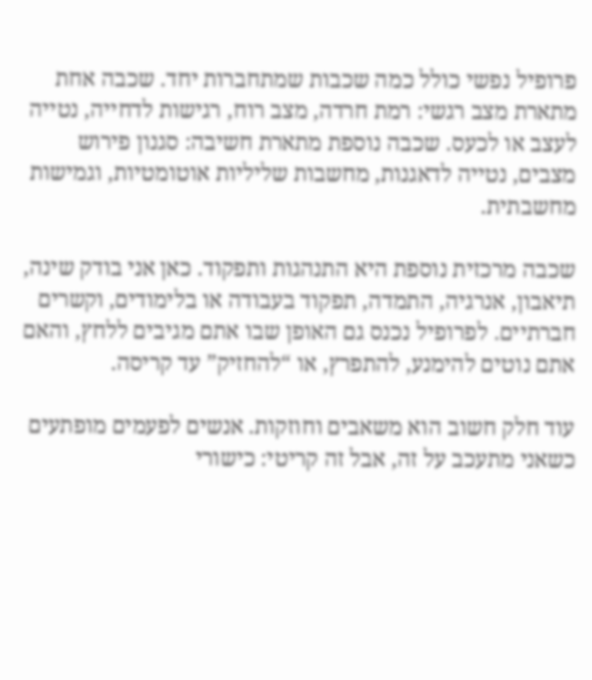פרופיל נפשי כולל כמה שכבות שמתחברות יחד. שכבה אחת מתארת מצב רגשי: רמת חרדה, מצב רוח, רגישות לדחייה, נטייה לעצב או לכעס. שכבה נוספת מתארת חשיבה: סגנון פירוש מצבים, נטייה לדאגנות, מחשבות שליליות אוטומטיות, וגמישות מחשבתית.

שכבה מרכזית נוספת היא התנהגות ותפקוד. כאן אני בודק שינה, תיאבון, אנרגיה, התמדה, תפקוד בעבודה או בלימודים, וקשרים חברתיים. לפרופיל נכנס גם האופן שבו אתם מגיבים ללחץ, והאם אתם נוטים להימנע, להתפרץ, או “להחזיק” עד קריסה.

עוד חלק חשוב הוא משאבים וחוזקות. אנשים לפעמים מופתעים כשאני מתעכב על זה, אבל זה קריטי: כישורי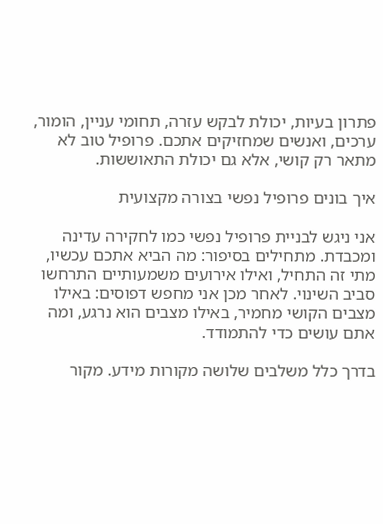פתרון בעיות, יכולת לבקש עזרה, תחומי עניין, הומור, ערכים, ואנשים שמחזיקים אתכם. פרופיל טוב לא מתאר רק קושי, אלא גם יכולת התאוששות.

איך בונים פרופיל נפשי בצורה מקצועית

אני ניגש לבניית פרופיל נפשי כמו לחקירה עדינה ומכבדת. מתחילים בסיפור: מה הביא אתכם עכשיו, מתי זה התחיל, ואילו אירועים משמעותיים התרחשו סביב השינוי. לאחר מכן אני מחפש דפוסים: באילו מצבים הקושי מחמיר, באילו מצבים הוא נרגע, ומה אתם עושים כדי להתמודד.

בדרך כלל משלבים שלושה מקורות מידע. מקור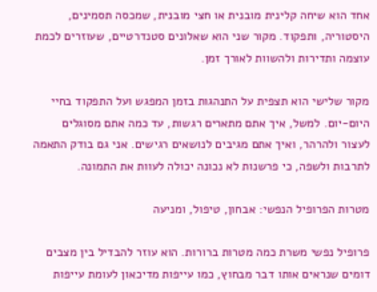אחד הוא שיחה קלינית מובנית או חצי מובנית, שמכסה תסמינים, היסטוריה, ותפקוד. מקור שני הוא שאלונים סטנדרטיים, שעוזרים לכמת עוצמה ותדירות ולהשוות לאורך זמן.

מקור שלישי הוא תצפית על התנהגות בזמן המפגש ועל התפקוד בחיי היום‑יום. למשל, איך אתם מתארים רגשות, עד כמה אתם מסוגלים לעצור ולהרהר, ואיך אתם מגיבים לנושאים רגישים. אני גם בודק התאמה לתרבות ולשפה, כי פרשנות לא נכונה יכולה לעוות את התמונה.

מטרות הפרופיל הנפשי: אבחון, טיפול, ומניעה

פרופיל נפשי משרת כמה מטרות ברורות. הוא עוזר להבדיל בין מצבים דומים שנראים אותו דבר מבחוץ, כמו עייפות מדיכאון לעומת עייפות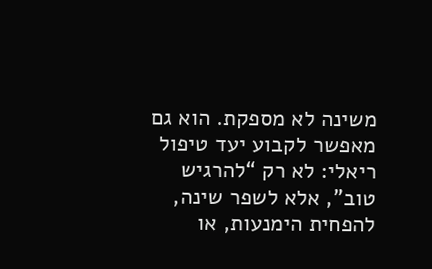משינה לא מספקת. הוא גם מאפשר לקבוע יעד טיפול ריאלי: לא רק “להרגיש טוב”, אלא לשפר שינה, להפחית הימנעות, או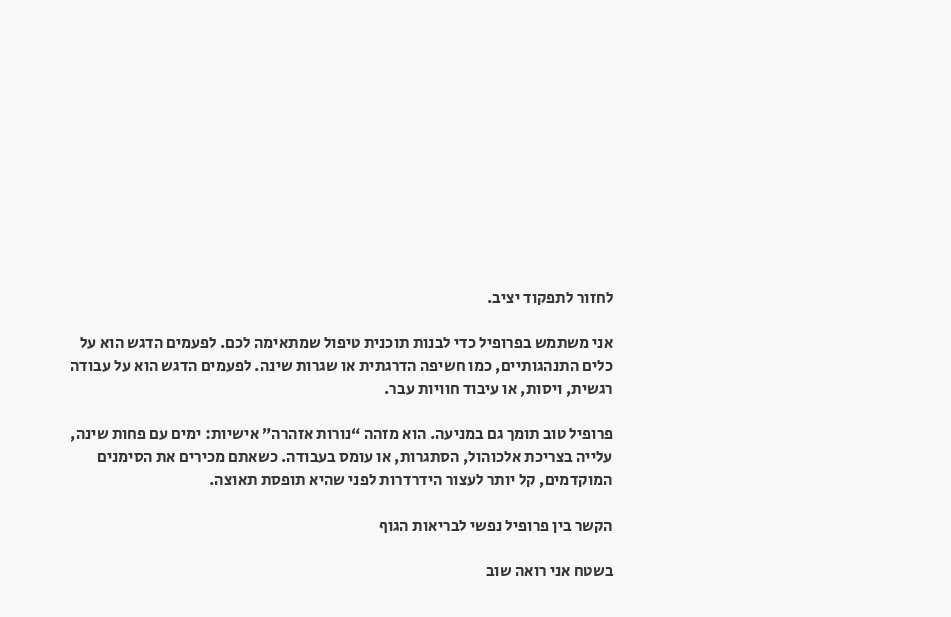לחזור לתפקוד יציב.

אני משתמש בפרופיל כדי לבנות תוכנית טיפול שמתאימה לכם. לפעמים הדגש הוא על כלים התנהגותיים, כמו חשיפה הדרגתית או שגרות שינה. לפעמים הדגש הוא על עבודה רגשית, ויסות, או עיבוד חוויות עבר.

פרופיל טוב תומך גם במניעה. הוא מזהה “נורות אזהרה” אישיות: ימים עם פחות שינה, עלייה בצריכת אלכוהול, הסתגרות, או עומס בעבודה. כשאתם מכירים את הסימנים המוקדמים, קל יותר לעצור הידרדרות לפני שהיא תופסת תאוצה.

הקשר בין פרופיל נפשי לבריאות הגוף

בשטח אני רואה שוב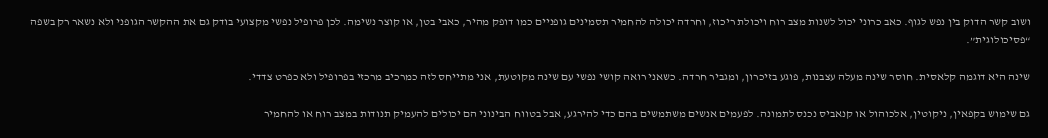ושוב קשר הדוק בין נפש לגוף. כאב כרוני יכול לשנות מצב רוח ויכולת ריכוז, וחרדה יכולה להחמיר תסמינים גופניים כמו דופק מהיר, כאבי בטן, או קוצר נשימה. לכן פרופיל נפשי מקצועי בודק גם את ההקשר הגופני ולא נשאר רק בשפה “פסיכולוגית”.

שינה היא דוגמה קלאסית. חוסר שינה מעלה עצבנות, פוגע בזיכרון, ומגביר חרדה. כשאני רואה קושי נפשי עם שינה מקוטעת, אני מתייחס לזה כמרכיב מרכזי בפרופיל ולא כפרט צדדי.

גם שימוש בקפאין, ניקוטין, אלכוהול או קנאביס נכנס לתמונה. לפעמים אנשים משתמשים בהם כדי להירגע, אבל בטווח הבינוני הם יכולים להעמיק תנודות במצב רוח או להחמיר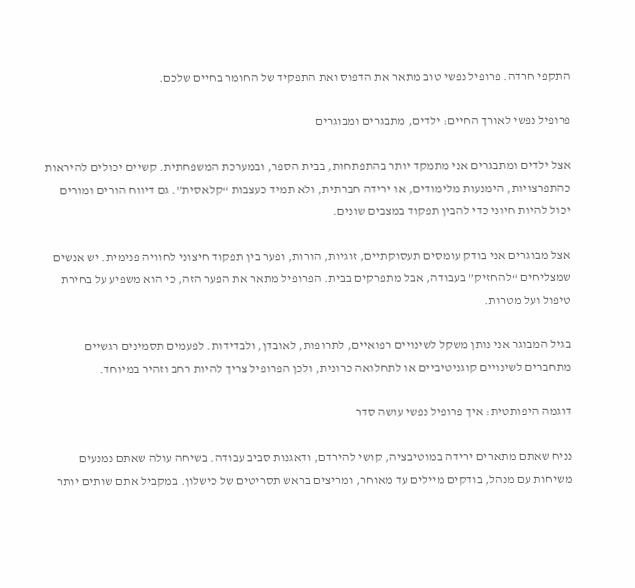התקפי חרדה. פרופיל נפשי טוב מתאר את הדפוס ואת התפקיד של החומר בחיים שלכם.

פרופיל נפשי לאורך החיים: ילדים, מתבגרים ומבוגרים

אצל ילדים ומתבגרים אני מתמקד יותר בהתפתחות, בבית הספר, ובמערכת המשפחתית. קשיים יכולים להיראות כהתפרצויות, הימנעות מלימודים, או ירידה חברתית, ולא תמיד כעצבות “קלאסית”. גם דיווח הורים ומורים יכול להיות חיוני כדי להבין תפקוד במצבים שונים.

אצל מבוגרים אני בודק עומסים תעסוקתיים, זוגיות, הורות, ופער בין תפקוד חיצוני לחוויה פנימית. יש אנשים שמצליחים “להחזיק” בעבודה, אבל מתפרקים בבית. הפרופיל מתאר את הפער הזה, כי הוא משפיע על בחירת טיפול ועל מטרות.

בגיל המבוגר אני נותן משקל לשינויים רפואיים, לתרופות, לאובדן, ולבדידות. לפעמים תסמינים רגשיים מתחברים לשינויים קוגניטיביים או לתחלואה כרונית, ולכן הפרופיל צריך להיות רחב וזהיר במיוחד.

דוגמה היפותטית: איך פרופיל נפשי עושה סדר

נניח שאתם מתארים ירידה במוטיבציה, קושי להירדם, ודאגנות סביב עבודה. בשיחה עולה שאתם נמנעים משיחות עם מנהל, בודקים מיילים עד מאוחר, ומריצים בראש תסריטים של כישלון. במקביל אתם שותים יותר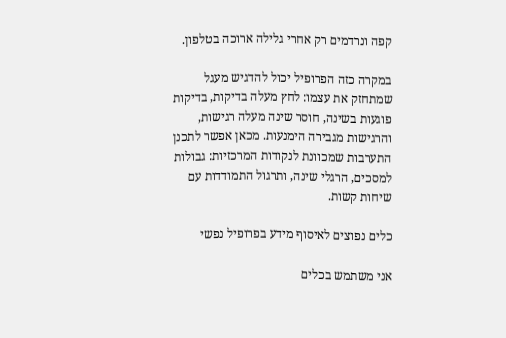קפה ונרדמים רק אחרי גלילה ארוכה בטלפון.

במקרה כזה הפרופיל יכול להדגיש מעגל שמתחזק את עצמו: לחץ מעלה בדיקות, בדיקות פוגעות בשינה, חוסר שינה מעלה רגישות, והרגישות מגבירה הימנעות. מכאן אפשר לתכנן התערבות שמכוונת לנקודות המרכזיות: גבולות למסכים, הרגלי שינה, ותרגול התמודדות עם שיחות קשות.

כלים נפוצים לאיסוף מידע בפרופיל נפשי

אני משתמש בכלים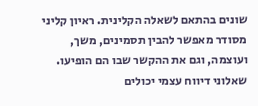שונים בהתאם לשאלה הקלינית. ראיון קליני מסודר מאפשר להבין תסמינים, משך, ועוצמה, וגם את ההקשר שבו הם הופיעו. שאלוני דיווח עצמי יכולים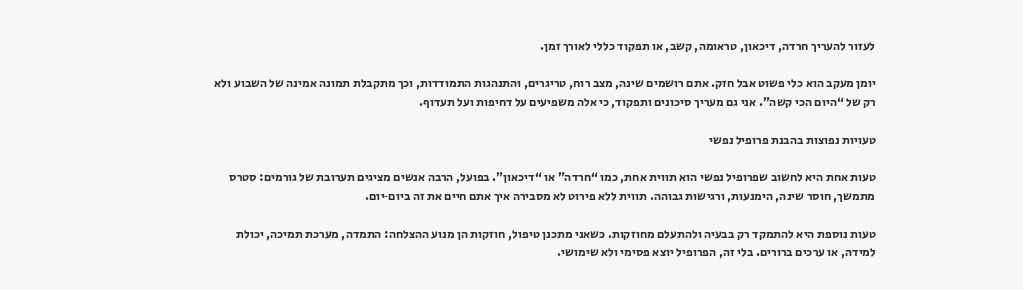לעזור להעריך חרדה, דיכאון, טראומה, קשב, או תפקוד כללי לאורך זמן.

יומן מעקב הוא כלי פשוט אבל חזק. אתם רושמים שינה, מצב רוח, טריגרים, והתנהגות התמודדות, וכך מתקבלת תמונה אמינה של השבוע ולא רק של “היום הכי קשה”. אני גם מעריך סיכונים ותפקוד, כי אלה משפיעים על דחיפות ועל תעדוף.

טעויות נפוצות בהבנת פרופיל נפשי

טעות אחת היא לחשוב שפרופיל נפשי הוא תווית אחת, כמו “חרדה” או “דיכאון”. בפועל, הרבה אנשים מציגים תערובת של גורמים: סטרס מתמשך, חוסר שינה, הימנעות, ורגישות גבוהה. תווית ללא פירוט לא מסבירה איך אתם חיים את זה ביום‑יום.

טעות נוספת היא להתמקד רק בבעיה ולהתעלם מחוזקות. כשאני מתכנן טיפול, חוזקות הן מנוע ההצלחה: התמדה, מערכת תמיכה, יכולת למידה, או ערכים ברורים. בלי זה, הפרופיל יוצא פסימי ולא שימושי.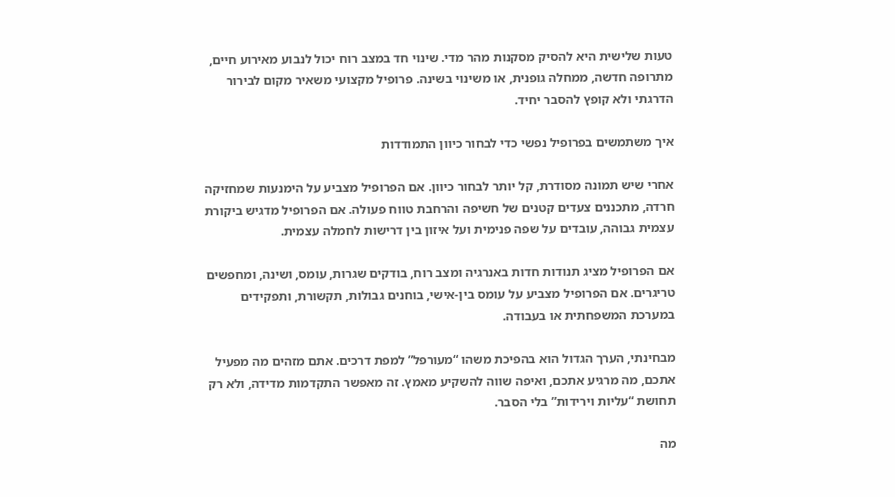טעות שלישית היא להסיק מסקנות מהר מדי. שינוי חד במצב רוח יכול לנבוע מאירוע חיים, מתרופה חדשה, ממחלה גופנית, או משינוי בשינה. פרופיל מקצועי משאיר מקום לבירור הדרגתי ולא קופץ להסבר יחיד.

איך משתמשים בפרופיל נפשי כדי לבחור כיוון התמודדות

אחרי שיש תמונה מסודרת, קל יותר לבחור כיוון. אם הפרופיל מצביע על הימנעות שמחזיקה חרדה, מתכננים צעדים קטנים של חשיפה והרחבת טווח פעולה. אם הפרופיל מדגיש ביקורת עצמית גבוהה, עובדים על שפה פנימית ועל איזון בין דרישות לחמלה עצמית.

אם הפרופיל מציג תנודות חדות באנרגיה ומצב רוח, בודקים שגרות, עומס, ושינה, ומחפשים טריגרים. אם הפרופיל מצביע על עומס בין‑אישי, בוחנים גבולות, תקשורת, ותפקידים במערכת המשפחתית או בעבודה.

מבחינתי, הערך הגדול הוא בהפיכת משהו “מעורפל” למפת דרכים. אתם מזהים מה מפעיל אתכם, מה מרגיע אתכם, ואיפה שווה להשקיע מאמץ. זה מאפשר התקדמות מדידה, ולא רק תחושת “עליות וירידות” בלי הסבר.

מה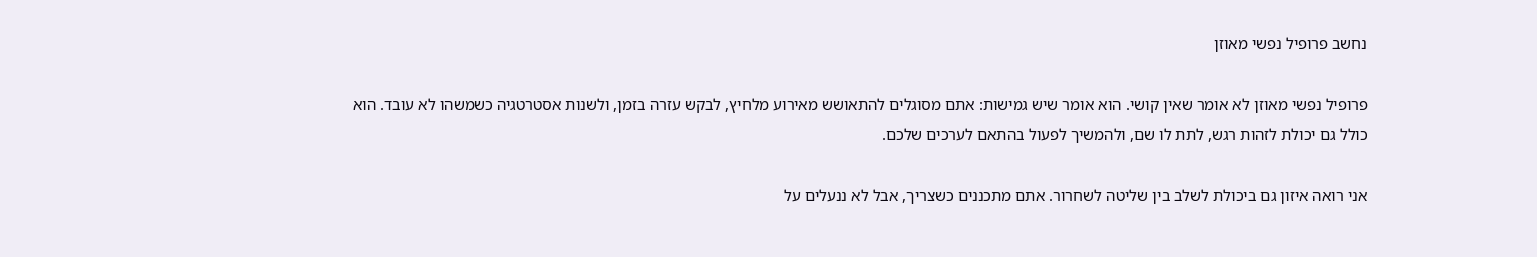נחשב פרופיל נפשי מאוזן

פרופיל נפשי מאוזן לא אומר שאין קושי. הוא אומר שיש גמישות: אתם מסוגלים להתאושש מאירוע מלחיץ, לבקש עזרה בזמן, ולשנות אסטרטגיה כשמשהו לא עובד. הוא כולל גם יכולת לזהות רגש, לתת לו שם, ולהמשיך לפעול בהתאם לערכים שלכם.

אני רואה איזון גם ביכולת לשלב בין שליטה לשחרור. אתם מתכננים כשצריך, אבל לא ננעלים על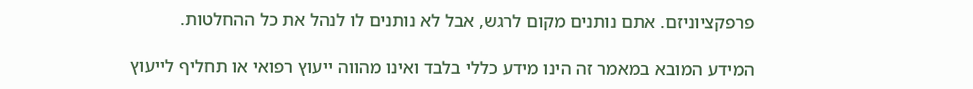פרפקציוניזם. אתם נותנים מקום לרגש, אבל לא נותנים לו לנהל את כל ההחלטות.

המידע המובא במאמר זה הינו מידע כללי בלבד ואינו מהווה ייעוץ רפואי או תחליף לייעוץ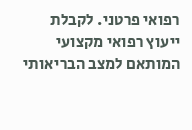רפואי פרטני. לקבלת ייעוץ רפואי מקצועי המותאם למצב הבריאותי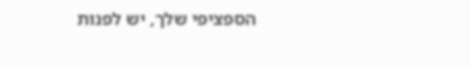הספציפי שלך, יש לפנות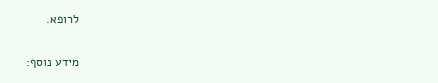לרופא.

מידע נוסף: